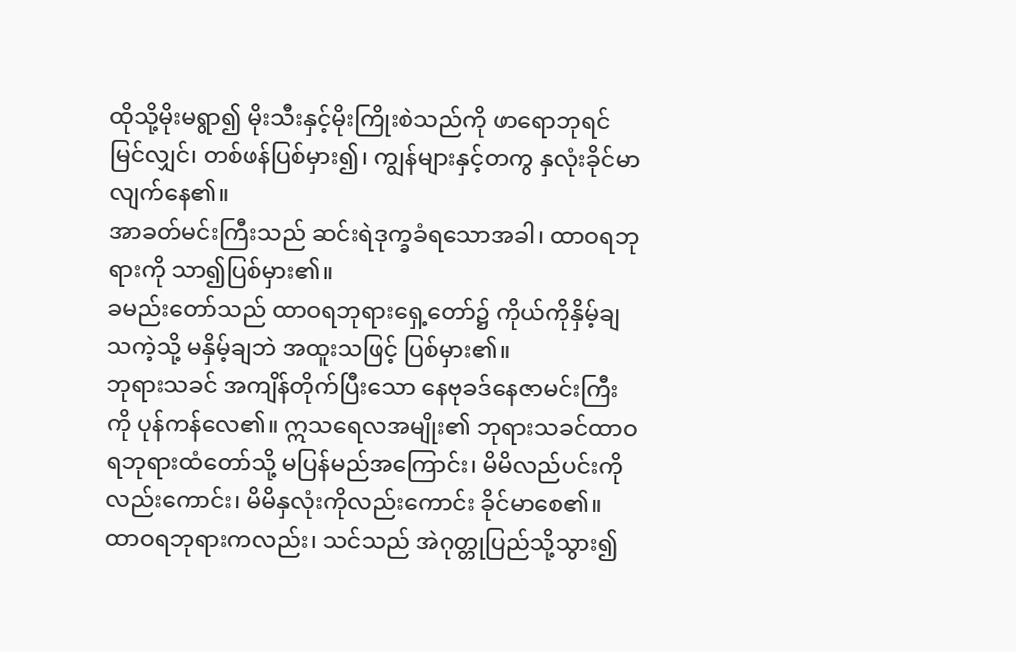ထိုသို့မိုးမရွာ၍ မိုးသီးနှင့်မိုးကြိုးစဲသည်ကို ဖာရောဘုရင်မြင်လျှင်၊ တစ်ဖန်ပြစ်မှား၍၊ ကျွန်များနှင့်တကွ နှလုံးခိုင်မာလျက်နေ၏။
အာခတ်မင်းကြီးသည် ဆင်းရဲဒုက္ခခံရသောအခါ၊ ထာဝရဘုရားကို သာ၍ပြစ်မှား၏။
ခမည်းတော်သည် ထာဝရဘုရားရှေ့တော်၌ ကိုယ်ကိုနှိမ့်ချသကဲ့သို့ မနှိမ့်ချဘဲ အထူးသဖြင့် ပြစ်မှား၏။
ဘုရားသခင် အကျိန်တိုက်ပြီးသော နေဗုခဒ်နေဇာမင်းကြီးကို ပုန်ကန်လေ၏။ ဣသရေလအမျိုး၏ ဘုရားသခင်ထာဝရဘုရားထံတော်သို့ မပြန်မည်အကြောင်း၊ မိမိလည်ပင်းကိုလည်းကောင်း၊ မိမိနှလုံးကိုလည်းကောင်း ခိုင်မာစေ၏။
ထာဝရဘုရားကလည်း၊ သင်သည် အဲဂုတ္တုပြည်သို့သွား၍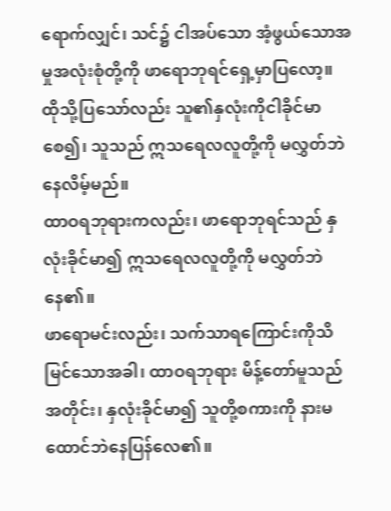ရောက်လျှင်၊ သင်၌ ငါအပ်သော အံ့ဖွယ်သောအမှုအလုံးစုံတို့ကို ဖာရောဘုရင်ရှေ့မှာပြလော့။ ထိုသို့ပြသော်လည်း သူ၏နှလုံးကိုငါခိုင်မာစေ၍၊ သူသည် ဣသရေလလူတို့ကို မလွှတ်ဘဲနေလိမ့်မည်။
ထာဝရဘုရားကလည်း၊ ဖာရောဘုရင်သည် နှလုံးခိုင်မာ၍ ဣသရေလလူတို့ကို မလွှတ်ဘဲနေ၏။
ဖာရောမင်းလည်း၊ သက်သာရကြောင်းကိုသိမြင်သောအခါ၊ ထာဝရဘုရား မိန့်တော်မူသည်အတိုင်း၊ နှလုံးခိုင်မာ၍ သူတို့စကားကို နားမထောင်ဘဲနေပြန်လေ၏။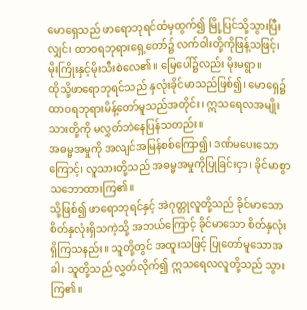မောရှေသည် ဖာရောဘုရင်ထံမှထွက်၍ မြို့ပြင်သို့သွားပြီးလျှင်၊ ထာဝရဘုရားရှေ့တော်၌ လက်ဝါးတို့ကိုဖြန့်သဖြင့်၊ မိုးကြိုးနှင့်မိုးသီးစဲလေ၏။ မြေပေါ်၌လည်း မိုးမရွာ။
ထိုသို့ဖာရောဘုရင်သည် နှလုံးခိုင်မာသည်ဖြစ်၍၊ မောရှေ၌ ထာဝရဘုရားမိန့်တော်မူသည်အတိုင်း၊ ဣသရေလအမျိုးသားတို့ကို မလွှတ်ဘဲနေပြန်သတည်း။
အဓမ္မအမှုကို အလျင်အမြန်စစ်ကြော၍၊ ဒဏ်မပေးသောကြောင့်၊ လူသားတို့သည် အဓမ္မအမှုကိုပြုခြင်းငှာ၊ ခိုင်မာစွာ သဘောထားကြ၏။
သို့ဖြစ်၍ ဖာရောဘုရင်နှင့် အဲဂုတ္တုလူတို့သည် ခိုင်မာသော စိတ်နှလုံးရှိသကဲ့သို့ အဘယ်ကြောင့် ခိုင်မာသော စိတ်နှလုံးရှိကြသနည်း။ သူတို့တွင် အထူးသဖြင့် ပြုတော်မူသောအခါ၊ သူတို့သည် လွှတ်လိုက်၍ ဣသရေလလူတို့သည် သွားကြ၏။